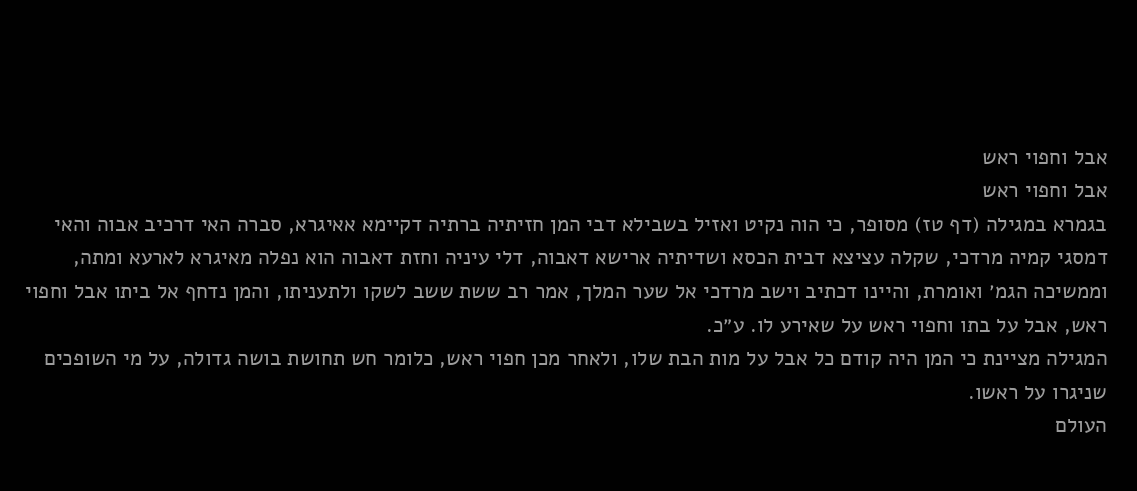אבל וחפוי ראש
אבל וחפוי ראש
בגמרא במגילה (דף טז) מסופר, כי הוה נקיט ואזיל בשבילא דבי המן חזיתיה ברתיה דקיימא אאיגרא, סברה האי דרכיב אבוה והאי דמסגי קמיה מרדכי, שקלה עציצא דבית הכסא ושדיתיה ארישא דאבוה, דלי עיניה וחזת דאבוה הוא נפלה מאיגרא לארעא ומתה, וממשיכה הגמ׳ ואומרת, והיינו דכתיב וישב מרדכי אל שער המלך, אמר רב ששת ששב לשקו ולתעניתו, והמן נדחף אל ביתו אבל וחפוי ראש, אבל על בתו וחפוי ראש על שאירע לו. ע״כ.
המגילה מציינת כי המן היה קודם כל אבל על מות הבת שלו, ולאחר מכן חפוי ראש, כלומר חש תחושת בושה גדולה, על מי השופכים שניגרו על ראשו.
העולם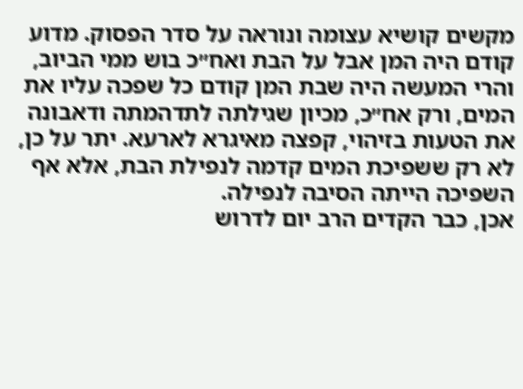מקשים קושיא עצומה ונוראה על סדר הפסוק. מדוע קודם היה המן אבל על הבת ואח״כ בוש ממי הביוב, והרי המעשה היה שבת המן קודם כל שפכה עליו את המים, ורק אח״כ, מכיון שגילתה לתדהמתה ודאבונה את הטעות בזיהוי, קפצה מאיגרא לארעא. יתר על כן, לא רק ששפיכת המים קדמה לנפילת הבת, אלא אף השפיכה הייתה הסיבה לנפילה.
אכן, כבר הקדים הרב יום לדרוש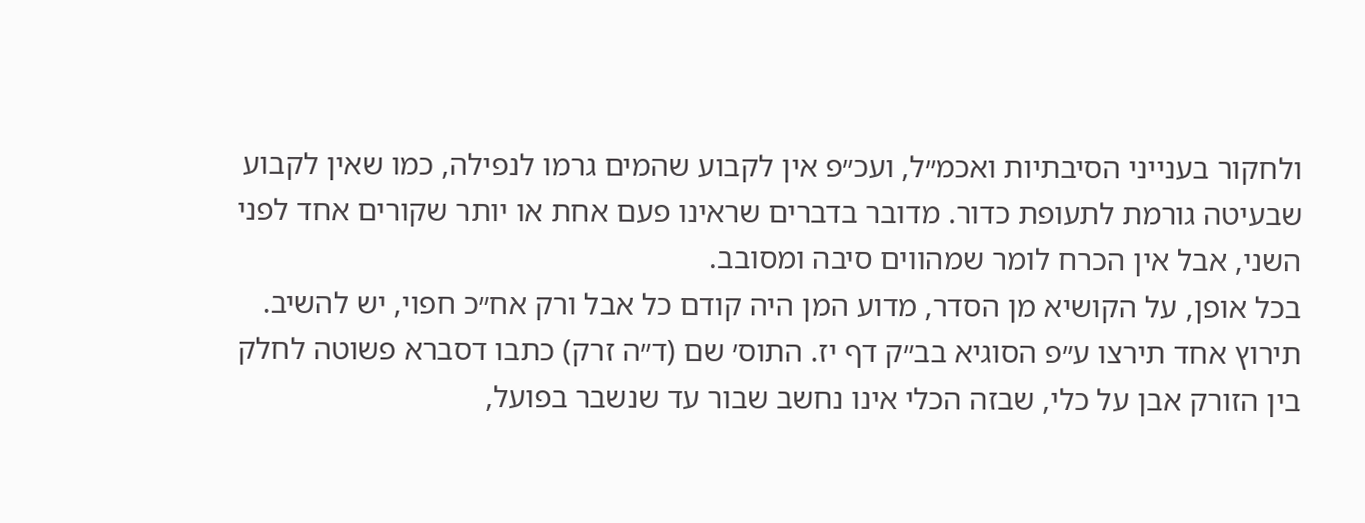ולחקור בענייני הסיבתיות ואכמ״ל, ועכ״פ אין לקבוע שהמים גרמו לנפילה, כמו שאין לקבוע שבעיטה גורמת לתעופת כדור. מדובר בדברים שראינו פעם אחת או יותר שקורים אחד לפני השני, אבל אין הכרח לומר שמהווים סיבה ומסובב.
בכל אופן, על הקושיא מן הסדר, מדוע המן היה קודם כל אבל ורק אח״כ חפוי, יש להשיב.
תירוץ אחד תירצו ע״פ הסוגיא בב״ק דף יז. התוס׳ שם (ד״ה זרק) כתבו דסברא פשוטה לחלק בין הזורק אבן על כלי, שבזה הכלי אינו נחשב שבור עד שנשבר בפועל,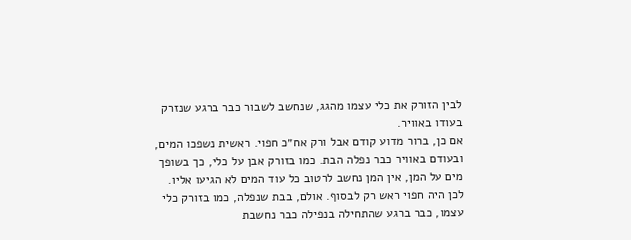לבין הזורק את כלי עצמו מהגג, שנחשב לשבור כבר ברגע שנזרק בעודו באוויר.
אם כן, ברור מדוע קודם אבל ורק אח״כ חפוי. ראשית נשפכו המים, ובעודם באוויר כבר נפלה הבת. כמו בזורק אבן על כלי, כך בשופך מים על המן, אין המן נחשב לרטוב כל עוד המים לא הגיעו אליו. לכן היה חפוי ראש רק לבסוף. אולם, בבת שנפלה, כמו בזורק כלי עצמו, כבר ברגע שהתחילה בנפילה כבר נחשבת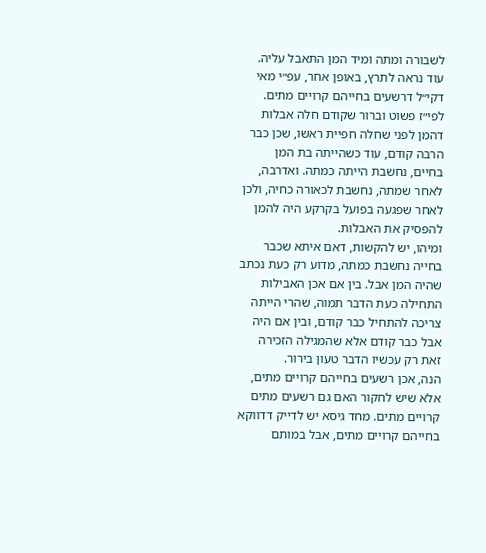לשבורה ומתה ומיד המן התאבל עליה.
עוד נראה לתרץ, באופן אחר, עפ״י מאי דקי״ל דרשעים בחייהם קרויים מתים. לפי״ז פשוט וברור שקודם חלה אבלות דהמן לפני שחלה חפיית ראשו, שכן כבר הרבה קודם, עוד כשהייתה בת המן בחיים, נחשבת הייתה כמתה. ואדרבה, לאחר שמתה, נחשבת לכאורה כחיה, ולכן לאחר שפגעה בפועל בקרקע היה להמן להפסיק את האבלות.
ומיהו, יש להקשות, דאם איתא שכבר בחייה נחשבת כמתה, מדוע רק כעת נכתב שהיה המן אבל. בין אם אכן האבילות התחילה כעת הדבר תמוה, שהרי הייתה צריכה להתחיל כבר קודם, ובין אם היה אבל כבר קודם אלא שהמגילה הזכירה זאת רק עכשיו הדבר טעון בירור.
הנה, אכן רשעים בחייהם קרויים מתים, אלא שיש לחקור האם גם רשעים מתים קרויים מתים. מחד גיסא יש לדייק דדווקא בחייהם קרויים מתים, אבל במותם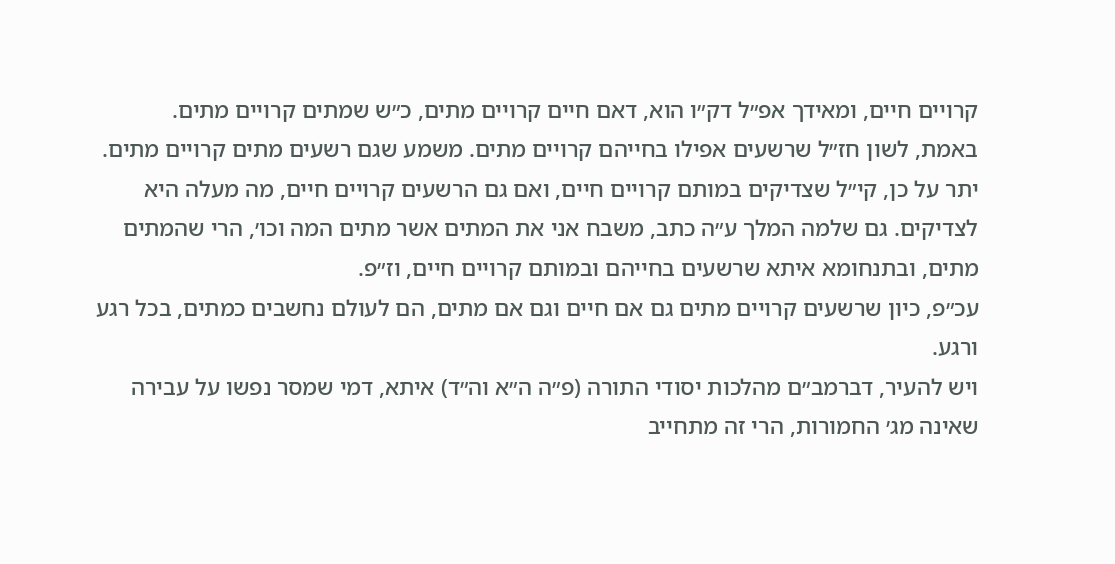קרויים חיים, ומאידך אפ״ל דק״ו הוא, דאם חיים קרויים מתים, כ״ש שמתים קרויים מתים.
באמת, לשון חז״ל שרשעים אפילו בחייהם קרויים מתים. משמע שגם רשעים מתים קרויים מתים. יתר על כן, קי״ל שצדיקים במותם קרויים חיים, ואם גם הרשעים קרויים חיים, מה מעלה היא לצדיקים. גם שלמה המלך ע״ה כתב, משבח אני את המתים אשר מתים המה וכו׳, הרי שהמתים מתים, ובתנחומא איתא שרשעים בחייהם ובמותם קרויים חיים, וז״פ.
עכ״פ, כיון שרשעים קרויים מתים גם אם חיים וגם אם מתים, הם לעולם נחשבים כמתים, בכל רגע ורגע.
ויש להעיר, דברמב״ם מהלכות יסודי התורה (פ״ה ה״א וה״ד) איתא, דמי שמסר נפשו על עבירה שאינה מג׳ החמורות, הרי זה מתחייב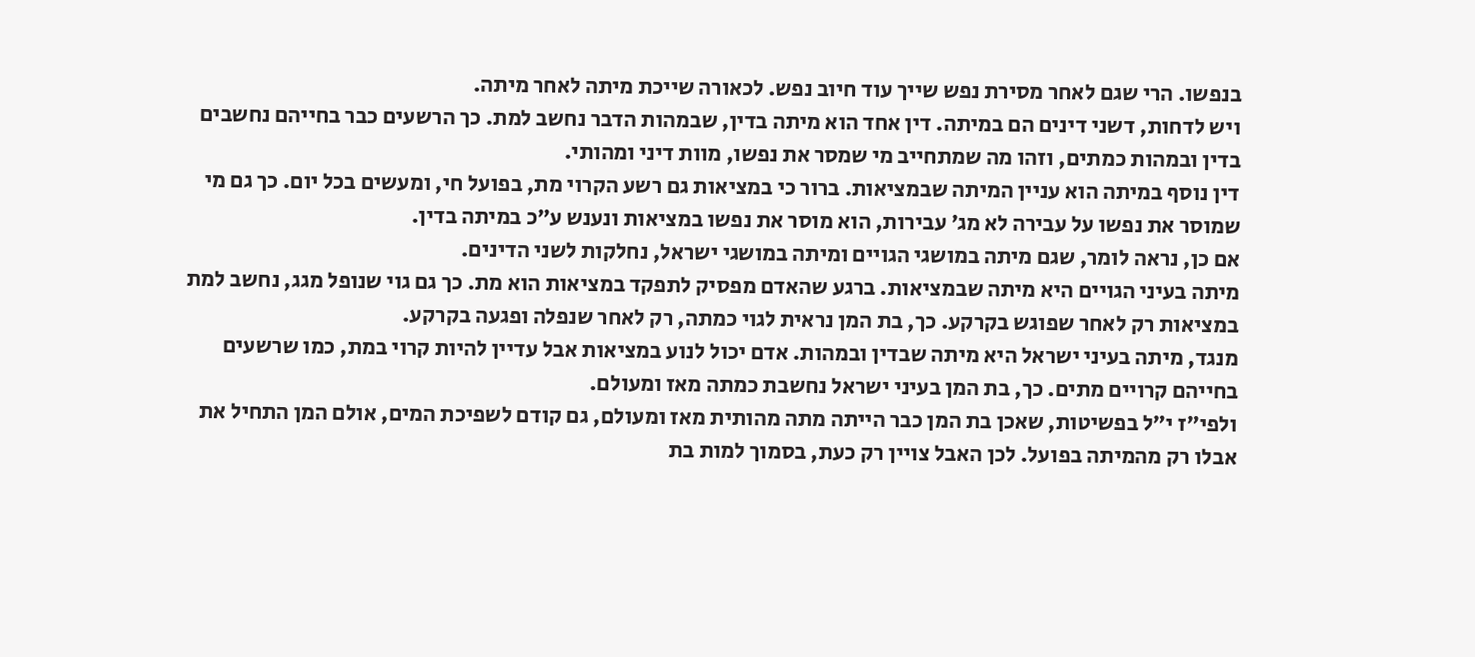בנפשו. הרי שגם לאחר מסירת נפש שייך עוד חיוב נפש. לכאורה שייכת מיתה לאחר מיתה.
ויש לדחות, דשני דינים הם במיתה. דין אחד הוא מיתה בדין, שבמהות הדבר נחשב למת. כך הרשעים כבר בחייהם נחשבים בדין ובמהות כמתים, וזהו מה שמתחייב מי שמסר את נפשו, מוות דיני ומהותי.
דין נוסף במיתה הוא עניין המיתה שבמציאות. ברור כי במציאות גם רשע הקרוי מת, בפועל חי, ומעשים בכל יום. כך גם מי שמוסר את נפשו על עבירה לא מג׳ עבירות, הוא מוסר את נפשו במציאות ונענש ע״כ במיתה בדין.
אם כן, נראה לומר, שגם מיתה במושגי הגויים ומיתה במושגי ישראל, נחלקות לשני הדינים.
מיתה בעיני הגויים היא מיתה שבמציאות. ברגע שהאדם מפסיק לתפקד במציאות הוא מת. כך גם גוי שנופל מגג, נחשב למת במציאות רק לאחר שפוגש בקרקע. כך, בת המן נראית לגוי כמתה, רק לאחר שנפלה ופגעה בקרקע.
מנגד, מיתה בעיני ישראל היא מיתה שבדין ובמהות. אדם יכול לנוע במציאות אבל עדיין להיות קרוי במת, כמו שרשעים בחייהם קרויים מתים. כך, בת המן בעיני ישראל נחשבת כמתה מאז ומעולם.
ולפי״ז י״ל בפשיטות, שאכן בת המן כבר הייתה מתה מהותית מאז ומעולם, גם קודם לשפיכת המים, אולם המן התחיל את אבלו רק מהמיתה בפועל. לכן האבל צויין רק כעת, בסמוך למות בת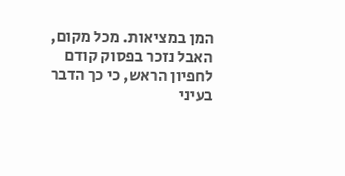המן במציאות. מכל מקום, האבל נזכר בפסוק קודם לחפיון הראש, כי כך הדבר בעיני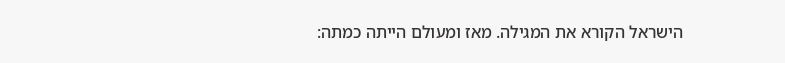הישראל הקורא את המגילה. מאז ומעולם הייתה כמתה: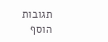תגובות
הוסף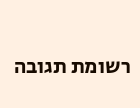רשומת תגובה